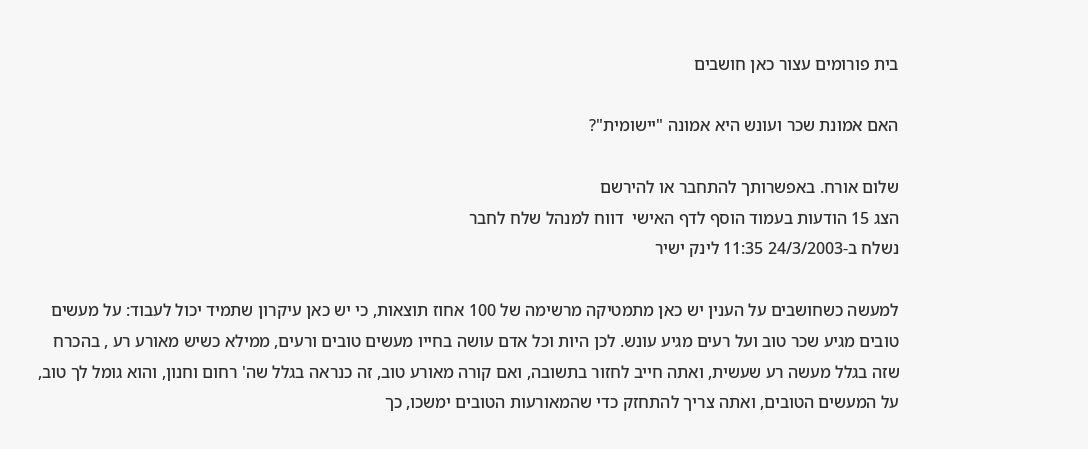בית פורומים עצור כאן חושבים

האם אמונת שכר ועונש היא אמונה "יישומית"?

שלום אורח. באפשרותך להתחבר או להירשם
הצג 15 הודעות בעמוד הוסף לדף האישי  דווח למנהל שלח לחבר
נשלח ב-24/3/2003 11:35 לינק ישיר

למעשה כשחושבים על הענין יש כאן מתמטיקה מרשימה של 100 אחוז תוצאות, כי יש כאן עיקרון שתמיד יכול לעבוד: על מעשים טובים מגיע שכר טוב ועל רעים מגיע עונש. לכן היות וכל אדם עושה בחייו מעשים טובים ורעים, ממילא כשיש מאורע רע , בהכרח שזה בגלל מעשה רע שעשית, ואתה חייב לחזור בתשובה, ואם קורה מאורע טוב, זה כנראה בגלל שה' רחום וחנון, והוא גומל לך טוב, על המעשים הטובים, ואתה צריך להתחזק כדי שהמאורעות הטובים ימשכו, כך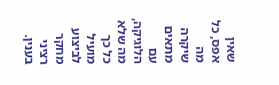שאין אפס, כל מה שיקרה מתאים עם הלוגיקה, מה שלא כל כך מועיל לביצוע מחקר רציני בענין.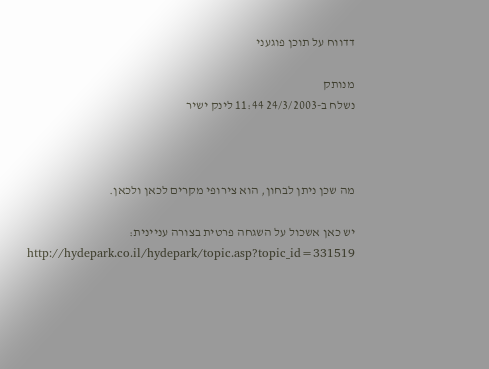דדווח על תוכן פוגעני

מנותק
נשלח ב-24/3/2003 11:44 לינק ישיר



מה שכן ניתן לבחון, הוא צירופי מקרים לכאן ולכאן.

יש כאן אשכול על השגחה פרטית בצורה עניינית:
http://hydepark.co.il/hydepark/topic.asp?topic_id=331519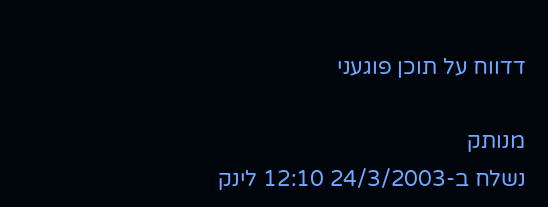דדווח על תוכן פוגעני

מנותק
נשלח ב-24/3/2003 12:10 לינק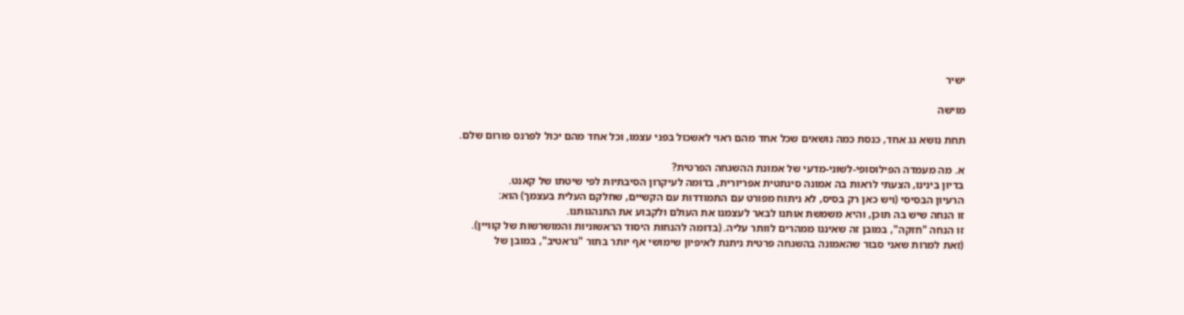ישיר

מוישה

תחת נושא גג אחד, כנסת כמה נושאים שכל אחד מהם ראוי לאשכול בפני עצמו, וכל אחד מהם יכול לפרנס פורום שלם.

א. מה מעמדה הפילוסופי-לשוני-מדעי של אמונת ההשגחה הפרטית?
בדיון בינינו, הצעתי לראות בה אמונה סינתטית אפריורית, בדומה לעיקרון הסיבתיות לפי שיטתו של קאנט.
הרעיון הבסיסי (ויש כאן רק בסיס, לא ניתוח מפורט עם התמודדות עם הקשיים, שחלקם העלית בעצמך) הוא:
זו הנחה שיש בה תוכן, והיא משמשת אותנו לבאר לעצמנו את העולם ולקבוע את התנהגותנו.
זו הנחה "חזקה", במובן זה שאיננו ממהרים לוותר עליה. (בדומה להנחות היסוד הראשוניות והמושרשות של קוויין).
(זאת למרות שאני סבור שהאמונה בהשגחה פרטית ניתנת לאיפיון שימושי אף יותר בתור "נראטיב", במובן של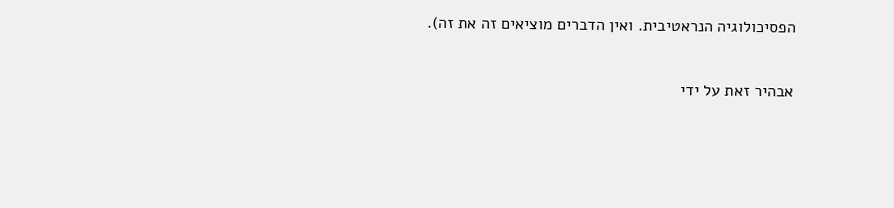הפסיכולוגיה הנראטיבית. ואין הדברים מוציאים זה את זה).

אבהיר זאת על ידי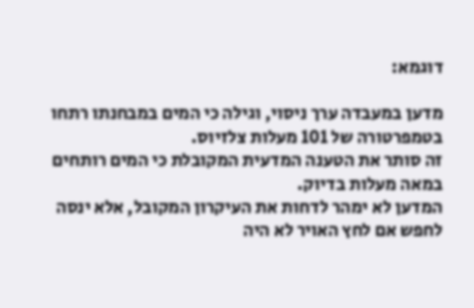דוגמא:

מדען במעבדה ערך ניסוי, וגילה כי המים במבחנתו רתחו בטמפרטורה של 101 מעלות צלזיוס.
זה סותר את הטענה המדעית המקובלת כי המים רותחים במאה מעלות בדיוק.
המדען לא ימהר לדחות את העיקרון המקובל, אלא ינסה לחפש אם לחץ האויר לא היה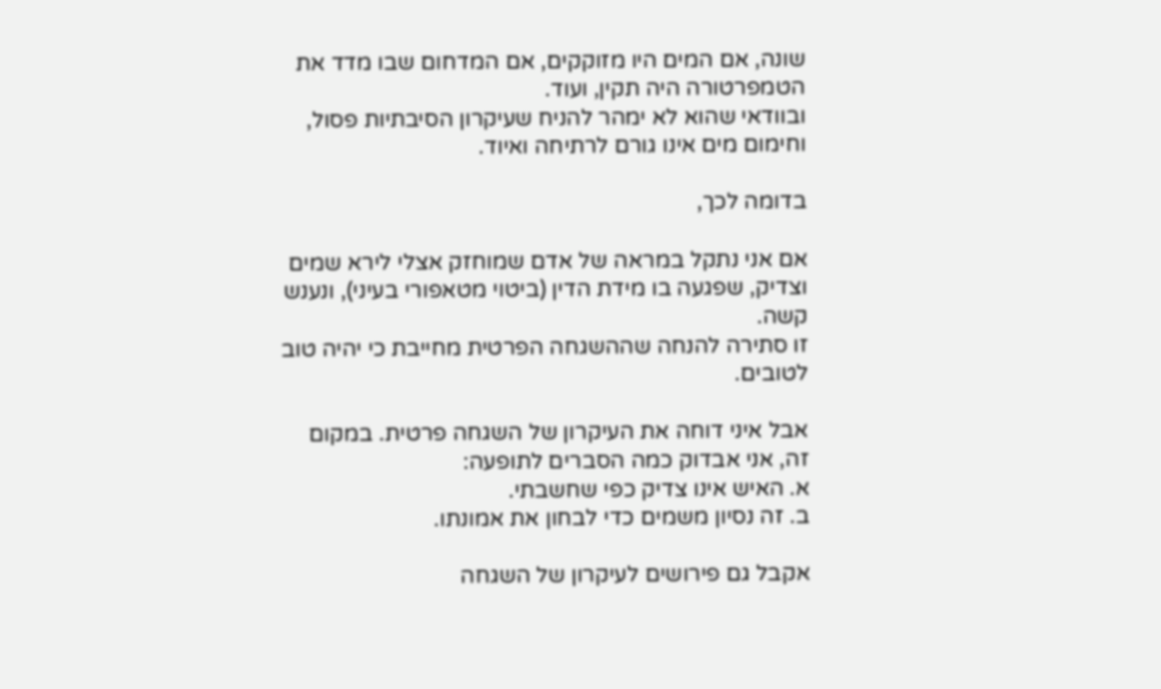שונה, אם המים היו מזוקקים, אם המדחום שבו מדד את הטמפרטורה היה תקין, ועוד.
ובוודאי שהוא לא ימהר להניח שעיקרון הסיבתיות פסול, וחימום מים אינו גורם לרתיחה ואיוד.

בדומה לכך,

אם אני נתקל במראה של אדם שמוחזק אצלי לירא שמים וצדיק, שפגעה בו מידת הדין (ביטוי מטאפורי בעיני), ונענש קשה.
זו סתירה להנחה שההשגחה הפרטית מחייבת כי יהיה טוב לטובים.

אבל איני דוחה את העיקרון של השגחה פרטית. במקום זה, אני אבדוק כמה הסברים לתופעה:
א. האיש אינו צדיק כפי שחשבתי.
ב. זה נסיון משמים כדי לבחון את אמונתו.

אקבל גם פירושים לעיקרון של השגחה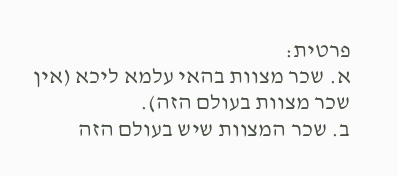פרטית:
א. שכר מצוות בהאי עלמא ליכא (אין שכר מצוות בעולם הזה).
ב. שכר המצוות שיש בעולם הזה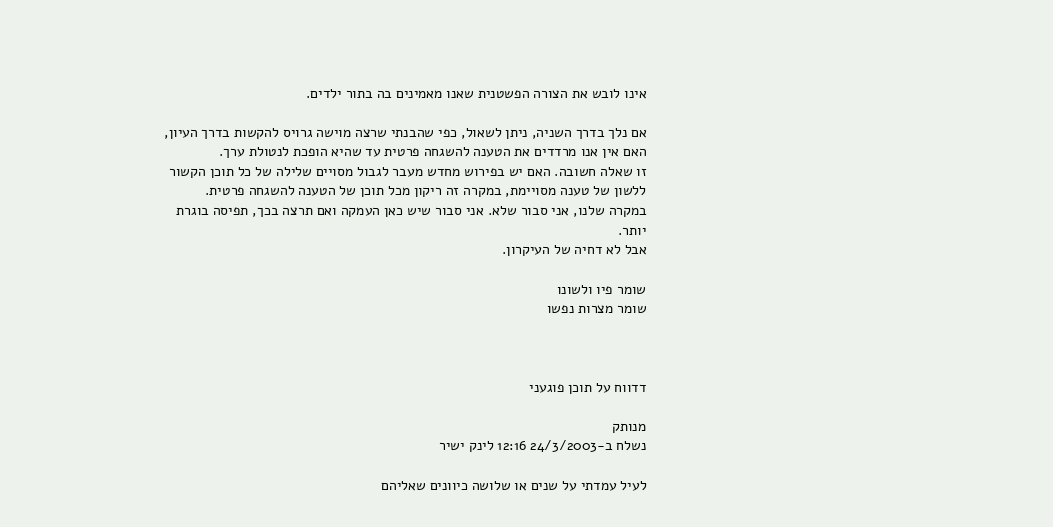אינו לובש את הצורה הפשטנית שאנו מאמינים בה בתור ילדים.

אם נלך בדרך השניה, ניתן לשאול, כפי שהבנתי שרצה מוישה גרויס להקשות בדרך העיון, האם אין אנו מרדדים את הטענה להשגחה פרטית עד שהיא הופכת לנטולת ערך.
זו שאלה חשובה. האם יש בפירוש מחדש מעבר לגבול מסויים שלילה של כל תוכן הקשור ללשון של טענה מסויימת, במקרה זה ריקון מכל תוכן של הטענה להשגחה פרטית.
במקרה שלנו, אני סבור שלא. אני סבור שיש כאן העמקה ואם תרצה בכך, תפיסה בוגרת יותר.
אבל לא דחיה של העיקרון.

שומר פיו ולשונו
שומר מצרות נפשו



דדווח על תוכן פוגעני

מנותק
נשלח ב-24/3/2003 12:16 לינק ישיר

לעיל עמדתי על שנים או שלושה כיוונים שאליהם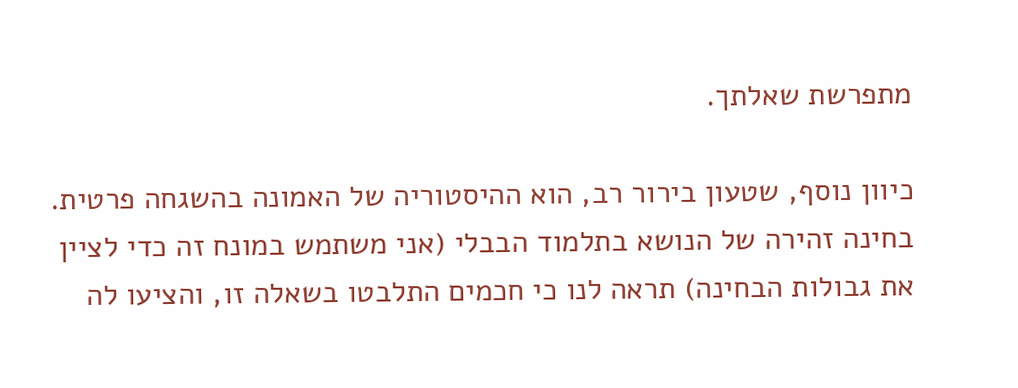מתפרשת שאלתך.

כיוון נוסף, שטעון בירור רב, הוא ההיסטוריה של האמונה בהשגחה פרטית.
בחינה זהירה של הנושא בתלמוד הבבלי (אני משתמש במונח זה כדי לציין את גבולות הבחינה) תראה לנו כי חכמים התלבטו בשאלה זו, והציעו לה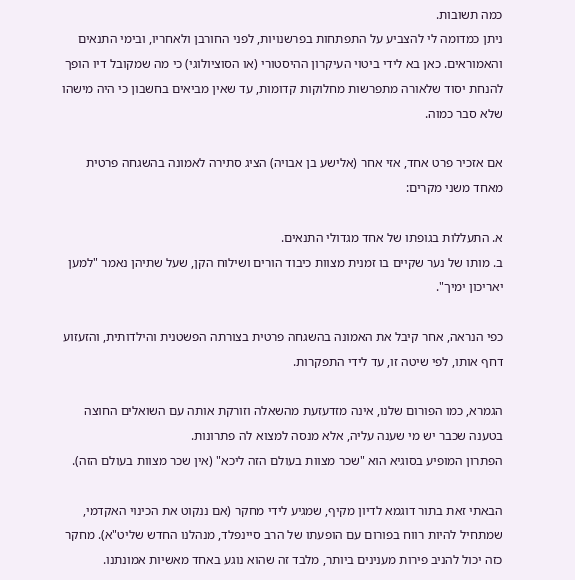כמה תשובות.
ניתן כמדומה לי להצביע על התפתחות בפרשנויות, לפני החורבן ולאחריו, ובימי התנאים והאמוראים. כאן בא לידי ביטוי העיקרון ההיסטורי (או הסוציולוגי) כי מה שמקובל דיו הופך להנחת יסוד שלאורה מתפרשות מחלוקות קדומות, עד שאין מביאים בחשבון כי היה מישהו שלא סבר כמוה.

אם אזכיר פרט אחד, אזי אחר (אלישע בן אבויה) הציג סתירה לאמונה בהשגחה פרטית מאחד משני מקרים:

א. התעללות בגופתו של אחד מגדולי התנאים.
ב. מותו של נער שקיים בו זמנית מצוות כיבוד הורים ושילוח הקן, שעל שתיהן נאמר "למען יאריכון ימיך".

כפי הנראה, אחר קיבל את האמונה בהשגחה פרטית בצורתה הפשטנית והילדותית, והזעזוע דחף אותו, לפי שיטה זו, עד לידי התפקרות.

הגמרא, כמו הפורום שלנו, אינה מזדעזעת מהשאלה וזורקת אותה עם השואלים החוצה בטענה שכבר יש מי שענה עליה, אלא מנסה למצוא לה פתרונות.
הפתרון המופיע בסוגיא הוא "שכר מצוות בעולם הזה ליכא" (אין שכר מצוות בעולם הזה).

הבאתי זאת בתור דוגמא לדיון מקיף, שמגיע לידי מחקר (אם ננקוט את הכינוי האקדמי, שמתחיל להיות רווח בפורום עם הופעתו של הרב סיינפלד, מנהלנו החדש שליט"א). מחקר כזה יכול להניב פירות מענינים ביותר, מלבד זה שהוא נוגע באחד מאשיות אמונתנו.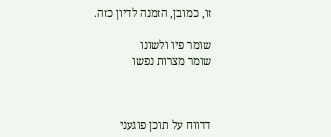זו, כמובן, הזמנה לדיון כזה.

שומר פיו ולשונו
שומר מצרות נפשו



דדווח על תוכן פוגעני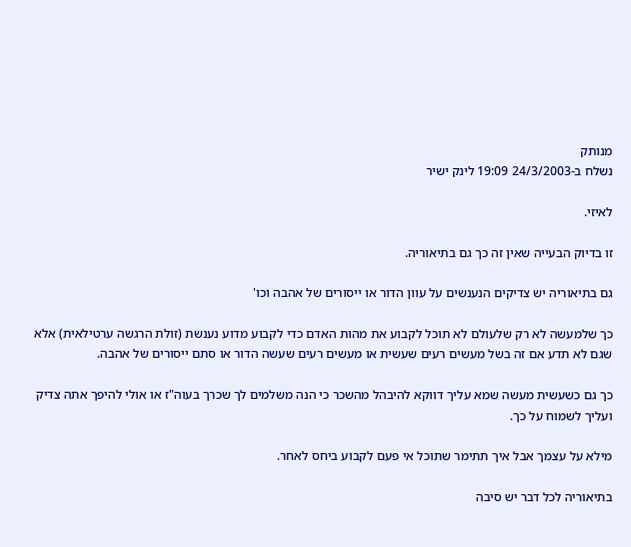מנותק
נשלח ב-24/3/2003 19:09 לינק ישיר

לאיזי.

זו בדיוק הבעייה שאין זה כך גם בתיאוריה.

גם בתיאוריה יש צדיקים הנענשים על עוון הדור או ייסורים של אהבה וכו'

כך שלמעשה לא רק שלעולם לא תוכל לקבוע את מהות האדם כדי לקבוע מדוע נענשת (זולת הרגשה ערטילאית) אלא שגם לא תדע אם זה בשל מעשים רעים שעשית או מעשים רעים שעשה הדור או סתם ייסורים של אהבה.

כך גם כשעשית מעשה שמא עליך דווקא להיבהל מהשכר כי הנה משלמים לך שכרך בעוה"ז או אולי להיפך אתה צדיק ועליך לשמוח על כך.

מילא על עצמך אבל איך תתימר שתוכל אי פעם לקבוע ביחס לאחר.

בתיאוריה לכל דבר יש סיבה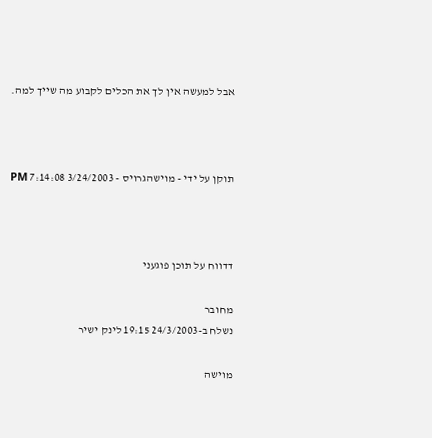אבל למעשה אין לך את הכלים לקבוע מה שייך למה.



תוקן על ידי - מוישהגרויס - 3/24/2003 7:14:08 PM



דדווח על תוכן פוגעני

מחובר
נשלח ב-24/3/2003 19:15 לינק ישיר

מוישה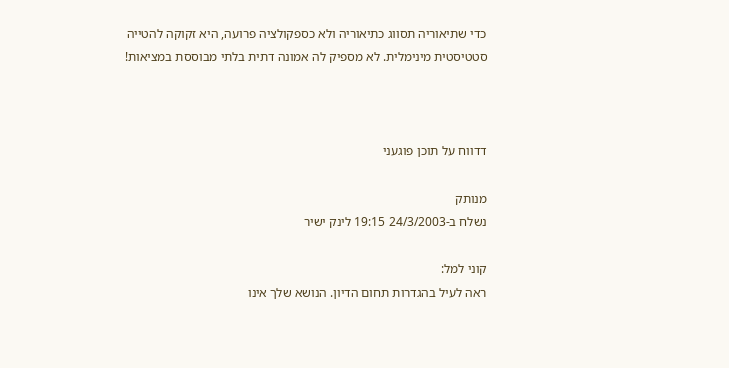כדי שתיאוריה תסווג כתיאוריה ולא כספקולציה פרועה, היא זקוקה להטייה סטטיסטית מינימלית. לא מספיק לה אמונה דתית בלתי מבוססת במציאות!



דדווח על תוכן פוגעני

מנותק
נשלח ב-24/3/2003 19:15 לינק ישיר

קוני למל:
ראה לעיל בהגדרות תחום הדיון. הנושא שלך אינו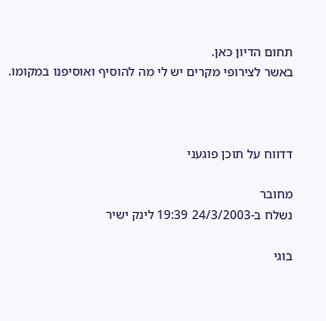תחום הדיון כאן.
באשר לצירופי מקרים יש לי מה להוסיף ואוסיפנו במקומו.



דדווח על תוכן פוגעני

מחובר
נשלח ב-24/3/2003 19:39 לינק ישיר

בוגי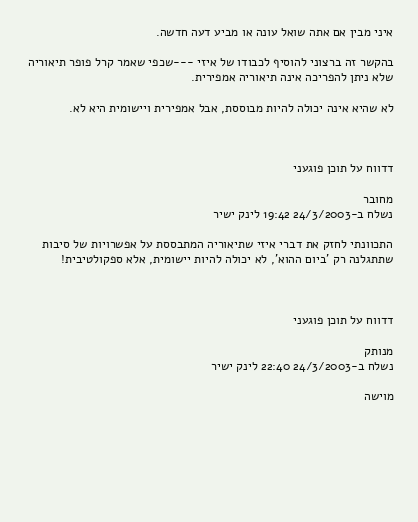איני מבין אם אתה שואל עונה או מביע דעה חדשה.

בהקשר זה ברצוני להוסיף לכבודו של איזי ---שכפי שאמר קרל פופר תיאוריה שלא ניתן להפריכה אינה תיאוריה אמפירית.

לא שהיא אינה יכולה להיות מבוססת, אבל אמפירית ויישומית היא לא.



דדווח על תוכן פוגעני

מחובר
נשלח ב-24/3/2003 19:42 לינק ישיר

התכוונתי לחזק את דברי איזי שתיאוריה המתבססת על אפשרויות של סיבות שתתגלנה רק 'ביום ההוא', לא יכולה להיות יישומית, אלא ספקולטיבית!



דדווח על תוכן פוגעני

מנותק
נשלח ב-24/3/2003 22:40 לינק ישיר

מוישה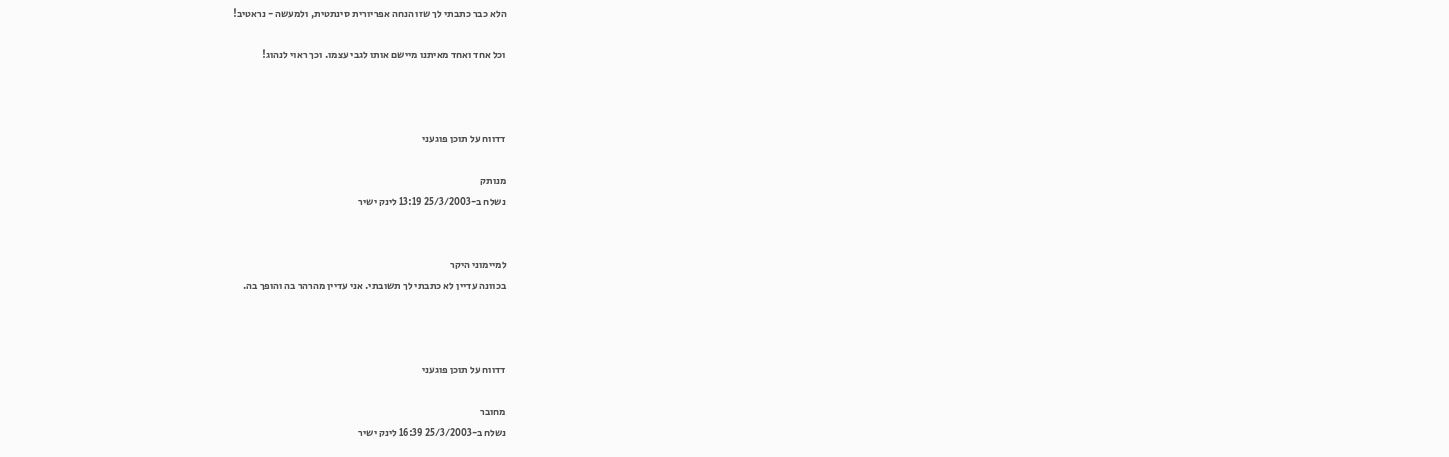הלא כבר כתבתי לך שזו הנחה אפריורית סינתטית, ולמעשה - נראטיב!

וכל אחד ואחד מאיתנו מיישם אותו לגבי עצמו. וכך ראוי לנהוג!



דדווח על תוכן פוגעני

מנותק
נשלח ב-25/3/2003 13:19 לינק ישיר


למיימוני היקר
בכוונה עדיין לא כתבתי לך תשובתי. אני עדיין מהרהר בה והופך בה.



דדווח על תוכן פוגעני

מחובר
נשלח ב-25/3/2003 16:39 לינק ישיר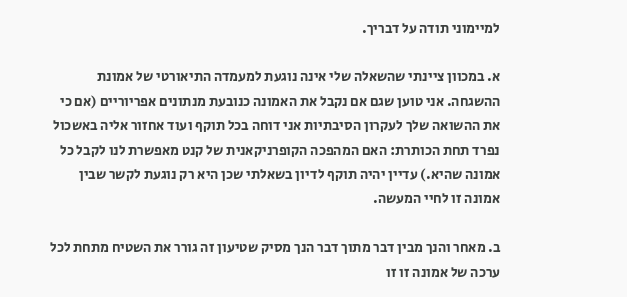למיימוני תודה על דבריך.

א. במכוון ציינתי שהשאלה שלי אינה נוגעת למעמדה התיאורטי של אמונת ההשגחה. אני טוען שגם אם נקבל את האמונה כנובעת מנתונים אפריוריים (אם כי את ההשואה שלך לעקרון הסיבתיות אני דוחה בכל תוקף ועוד אחזור אליה באשכול נפרד תחת הכותרת: האם המהפכה הקופרניקאנית של קנט מאפשרת לנו לקבל כל אמונה שהיא.) עדיין יהיה תוקף לדיון בשאלתי שכן היא רק נוגעת לקשר שבין אמונה זו לחיי המעשה.

ב. מאחר והנך מבין דבר מתוך דבר הנך מסיק שטיעון זה גורר את השטיח מתחת לכל ערכה של אמונה זו זו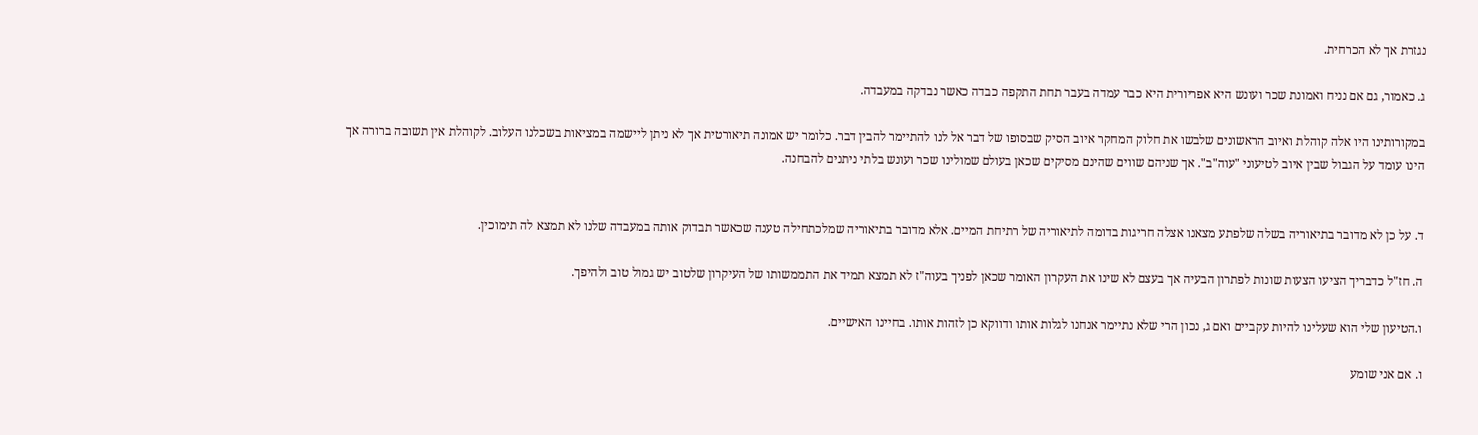נגזרת אך לא הכרחית.

ג. כאמור, גם אם נניח ואמונת שכר ועונש היא אפריורית היא כבר עמדה בעבר תחת התקפה כבדה כאשר נבדקה במעבדה.

במקורותינו היו אלה קוהלת ואיוב הראשונים שלבשו את חלוק המחקר איוב הסיק שבסופו של דבר אל לנו להתיימר להבין דבר. כלומר יש אמונה תיאורטית אך לא ניתן ליישמה במציאות בשכלנו העלוב. לקוהלת אין תשובה ברורה אך הינו עומד על הגבול שבין איוב לטיעוני "עוה"ב". אך שניהם שווים שהינם מסיקים שכאן בעולם שמולינו שכר ועונש בלתי ניתנים להבחנה.


ד. על כן לא מדובר בתיאוריה בשלה שלפתע מצאנו אצלה חריגות בדומה לתיאוריה של רתיחת המיים. אלא מדובר בתיאוריה שמלכתחילה טענה שכאשר תבדוק אותה במעבדה שלנו לא תמצא לה תימוכין.

ה. חז"ל כדבריך הציעו הצעות שונות לפתרון הבעיה אך בעצם לא שינו את העקרון האומר שכאן לפניך בעוה"ז לא תמצא תמיד את התממשותו של העיקרון שלטוב יש גמול טוב ולהיפך.

ו.הטיעון שלי הוא שעלינו להיות עקביים ואם ג, נכון הרי שלא נתיימר אנחנו לגלות אותו ודווקא כן לזהות אותו. בחיינו האישיים.

ו. אם אני שומע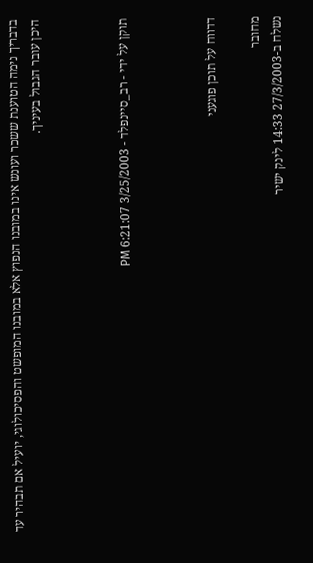בדבריך נימה הטוענת ששכר ועונש אינו במובנו הנפוץ אלא במובנו המופשט והפסיכולוגי, יועיל אם תבהיר עד היכן עובר הגבול בעיניך.



תוקן על ידי - רב_סיינפלד - 3/25/2003 6:21:07 PM



דדווח על תוכן פוגעני

מחובר
נשלח ב-27/3/2003 14:33 לינק ישיר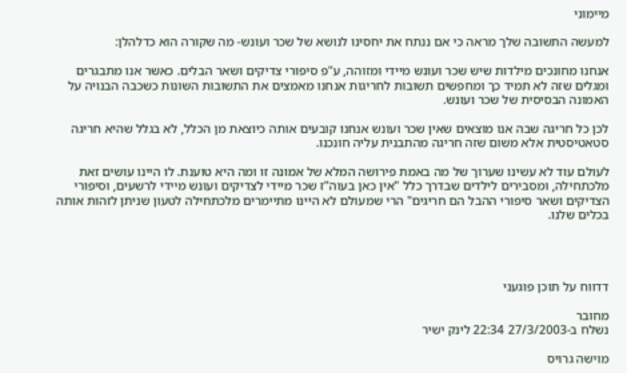מיימוני

למעשה התשובה שלך מראה כי אם ננתח את יחסינו לנושא של שכר ועונש- מה שקורה הוא כדלהלן:

אנחנו מחונכים מילדות שיש שכר ועונש מיידי ומזוהה, ע"פ סיפורי צדיקים ושאר הבלים. כאשר אנו מתבגרים ומגלים שזה לא תמיד כך ומחפשים תשובות לחריגות אנחנו מאמצים את התשובות השונות כשכבה הבנויה על האמונה הבסיסית של שכר ועונש.

לכן כל חריגה שבה אנו מוצאים שאין שכר ועונש אנחנו קובעים אותה כיוצאת מן הכלל, לא בגלל שהיא חריגה סטאטיסטית אלא משום שזה חריגה מהתבנית עליה חונכנו.

לעולם עוד לא עשינו שערוך של מה באמת פירושה המלא של אמונה זו ומה היא טוענת. לו היינו עושים זאת מלכתחילה, ומסבירים לילדים שבדרך כלל "אין כאן בעוה"ז שכר מיידי לצדיקים ועונש מיידי לרשעים, וסיפורי הצדיקים ושאר סיפורי ההבל הם חריגים" הרי שמעולם לא היינו מתיימרים מלכתחילה לטעון שניתן לזהות אותה בכלים שלנו.




דדווח על תוכן פוגעני

מחובר
נשלח ב-27/3/2003 22:34 לינק ישיר

מוישה גרויס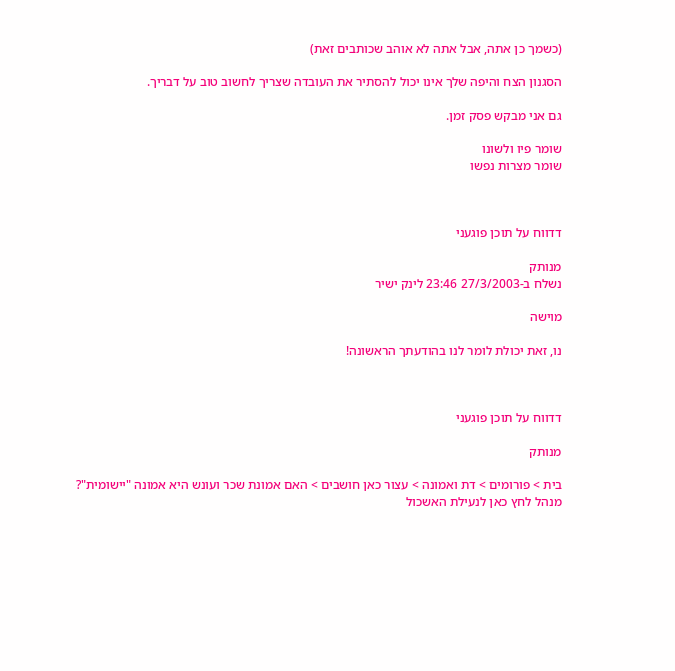(כשמך כן אתה, אבל אתה לא אוהב שכותבים זאת)

הסגנון הצח והיפה שלך אינו יכול להסתיר את העובדה שצריך לחשוב טוב על דבריך.

גם אני מבקש פסק זמן.

שומר פיו ולשונו
שומר מצרות נפשו



דדווח על תוכן פוגעני

מנותק
נשלח ב-27/3/2003 23:46 לינק ישיר

מוישה

נו, זאת יכולת לומר לנו בהודעתך הראשונה!



דדווח על תוכן פוגעני

מנותק

בית > פורומים > דת ואמונה > עצור כאן חושבים > האם אמונת שכר ועונש היא אמונה "יישומית"?
מנהל לחץ כאן לנעילת האשכול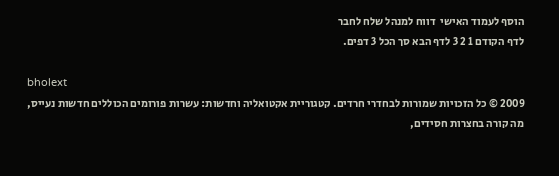הוסף לעמוד האישי  דווח למנהל שלח לחבר
לדף הקודם 1 2 3 לדף הבא סך הכל 3 דפים.

bholext
2009 © כל הזכויות שמורות לבחדרי חרדים. קטגוריית אקטואליה וחדשות: עשרות פורומים הכוללים חדשות נעייס, מה קורה בחצרות חסידים,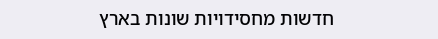חדשות מחסידויות שונות בארץ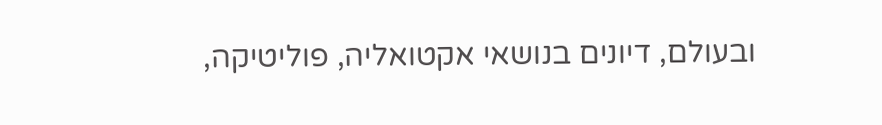ובעולם, דיונים בנושאי אקטואליה, פוליטיקה,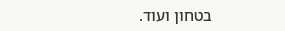בטחון ועוד.